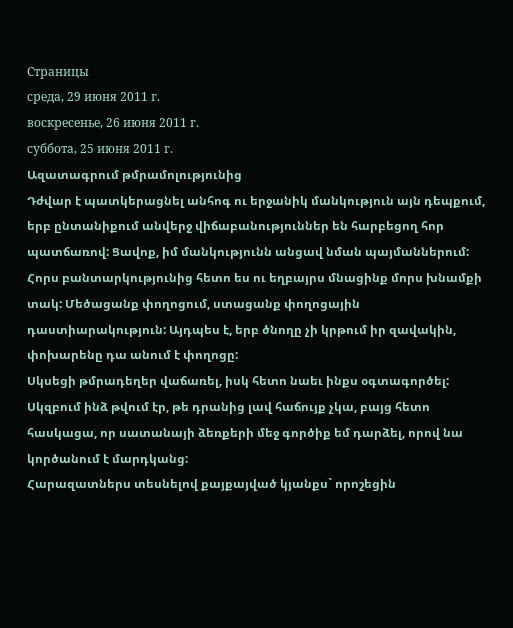Страницы
среда, 29 июня 2011 г.
воскресенье, 26 июня 2011 г.
суббота, 25 июня 2011 г.
Ազատագրում թմրամոլությունից
Դժվար է պատկերացնել անհոգ ու երջանիկ մանկություն այն դեպքում, երբ ընտանիքում անվերջ վիճաբանություններ են հարբեցող հոր պատճառով: Ցավոք, իմ մանկությունն անցավ նման պայմաններում: Հորս բանտարկությունից հետո ես ու եղբայրս մնացինք մորս խնամքի տակ: Մեծացանք փողոցում, ստացանք փողոցային դաստիարակություն: Այդպես է, երբ ծնողը չի կրթում իր զավակին, փոխարենը դա անում է փողոցը:
Սկսեցի թմրադեղեր վաճառել, իսկ հետո նաեւ ինքս օգտագործել: Սկզբում ինձ թվում էր, թե դրանից լավ հաճույք չկա, բայց հետո հասկացա, որ սատանայի ձեռքերի մեջ գործիք եմ դարձել, որով նա կործանում է մարդկանց:
Հարազատներս տեսնելով քայքայված կյանքս` որոշեցին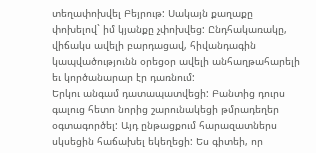տեղափոխվել Բեյրութ: Սակայն քաղաքը փոխելով` իմ կյանքը չփոխվեց: Ընդհակառակը, վիճակս ավելի բարդացավ, հիվանդագին կապվածությունն օրեցօր ավելի անհաղթահարելի եւ կործանարար էր դառնում:
Երկու անգամ դատապատվեցի: Բանտից դուրս գալուց հետո նորից շարունակեցի թմրադեղեր օգտագործել: Այդ ընթացքում հարազատներս սկսեցին հաճախել եկեղեցի: Ես գիտեի, որ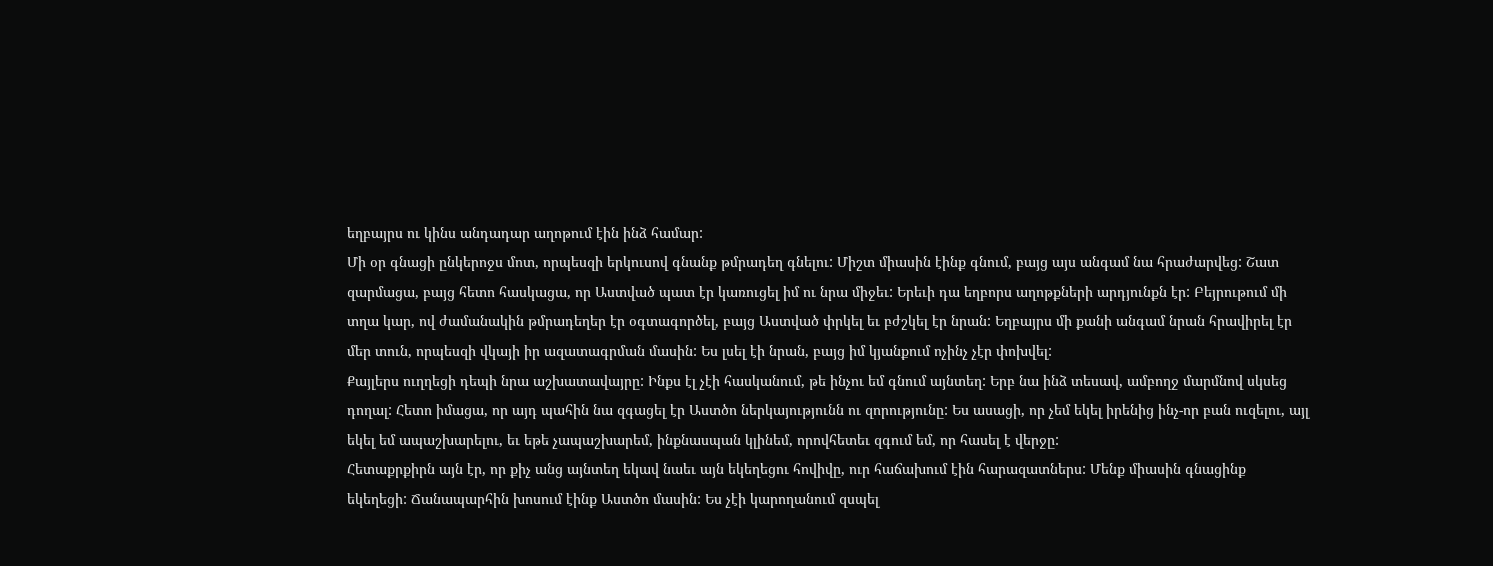եղբայրս ու կինս անդադար աղոթում էին ինձ համար:
Մի օր գնացի ընկերոջս մոտ, որպեսզի երկուսով գնանք թմրադեղ գնելու: Միշտ միասին էինք գնում, բայց այս անգամ նա հրաժարվեց: Շատ զարմացա, բայց հետո հասկացա, որ Աստված պատ էր կառուցել իմ ու նրա միջեւ: Երեւի դա եղբորս աղոթքների արդյունքն էր: Բեյրութում մի տղա կար, ով ժամանակին թմրադեղեր էր օգտագործել, բայց Աստված փրկել եւ բժշկել էր նրան: Եղբայրս մի քանի անգամ նրան հրավիրել էր մեր տուն, որպեսզի վկայի իր ազատագրման մասին: Ես լսել էի նրան, բայց իմ կյանքում ոչինչ չէր փոխվել:
Քայլերս ուղղեցի դեպի նրա աշխատավայրը: Ինքս էլ չէի հասկանում, թե ինչու եմ գնում այնտեղ: Երբ նա ինձ տեսավ, ամբողջ մարմնով սկսեց դողալ: Հետո իմացա, որ այդ պահին նա զգացել էր Աստծո ներկայությունն ու զորությունը: Ես ասացի, որ չեմ եկել իրենից ինչ-որ բան ուզելու, այլ եկել եմ ապաշխարելու, եւ եթե չապաշխարեմ, ինքնասպան կլինեմ, որովհետեւ զգում եմ, որ հասել է վերջը:
Հետաքրքիրն այն էր, որ քիչ անց այնտեղ եկավ նաեւ այն եկեղեցու հովիվը, ուր հաճախում էին հարազատներս: Մենք միասին գնացինք եկեղեցի: Ճանապարհին խոսում էինք Աստծո մասին: Ես չէի կարողանում զսպել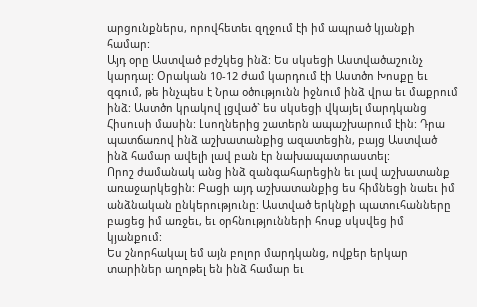արցունքներս, որովհետեւ զղջում էի իմ ապրած կյանքի համար:
Այդ օրը Աստված բժշկեց ինձ: Ես սկսեցի Աստվածաշունչ կարդալ: Օրական 10-12 ժամ կարդում էի Աստծո Խոսքը եւ զգում, թե ինչպես է Նրա օծությունն իջնում ինձ վրա եւ մաքրում ինձ: Աստծո կրակով լցված` ես սկսեցի վկայել մարդկանց Հիսուսի մասին: Լսողներից շատերն ապաշխարում էին: Դրա պատճառով ինձ աշխատանքից ազատեցին, բայց Աստված ինձ համար ավելի լավ բան էր նախապատրաստել:
Որոշ ժամանակ անց ինձ զանգահարեցին եւ լավ աշխատանք առաջարկեցին: Բացի այդ աշխատանքից ես հիմնեցի նաեւ իմ անձնական ընկերությունը: Աստված երկնքի պատուհանները բացեց իմ առջեւ, եւ օրհնությունների հոսք սկսվեց իմ կյանքում:
Ես շնորհակալ եմ այն բոլոր մարդկանց, ովքեր երկար տարիներ աղոթել են ինձ համար եւ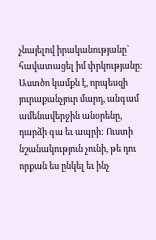չնայելով իրականությանը` հավատացել իմ փրկությանը: Աստծո կամքն է, որպեսզի յուրաքանչյուր մարդ, անգամ ամենավերջին անօրենը, դարձի գա եւ ապրի: Ուստի նշանակություն չունի, թե դու որքան ես ընկել եւ ինչ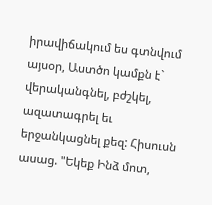իրավիճակում ես գտնվում այսօր, Աստծո կամքն է` վերականգնել, բժշկել, ազատագրել եւ երջանկացնել քեզ: Հիսուսն ասաց. "Եկեք Ինձ մոտ,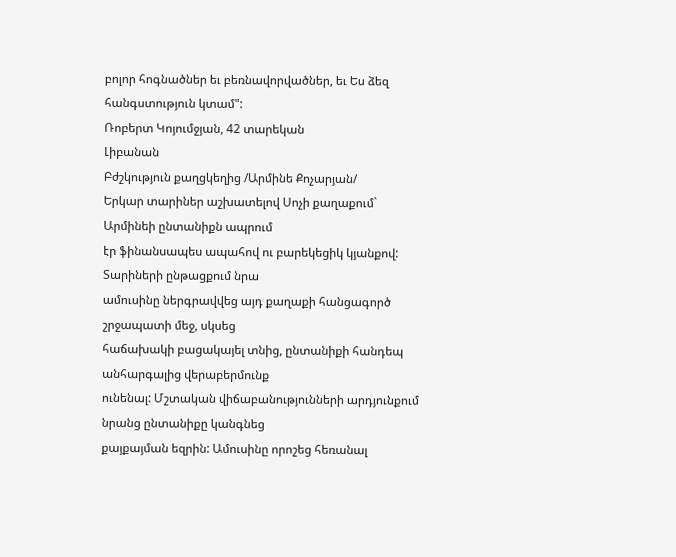բոլոր հոգնածներ եւ բեռնավորվածներ, եւ Ես ձեզ հանգստություն կտամ":
Ռոբերտ Կոյումջյան, 42 տարեկան
Լիբանան
Բժշկություն քաղցկեղից /Արմինե Քոչարյան/
Երկար տարիներ աշխատելով Սոչի քաղաքում` Արմինեի ընտանիքն ապրում
էր ֆինանսապես ապահով ու բարեկեցիկ կյանքով: Տարիների ընթացքում նրա
ամուսինը ներգրավվեց այդ քաղաքի հանցագործ շրջապատի մեջ, սկսեց
հաճախակի բացակայել տնից, ընտանիքի հանդեպ անհարգալից վերաբերմունք
ունենալ: Մշտական վիճաբանությունների արդյունքում նրանց ընտանիքը կանգնեց
քայքայման եզրին: Ամուսինը որոշեց հեռանալ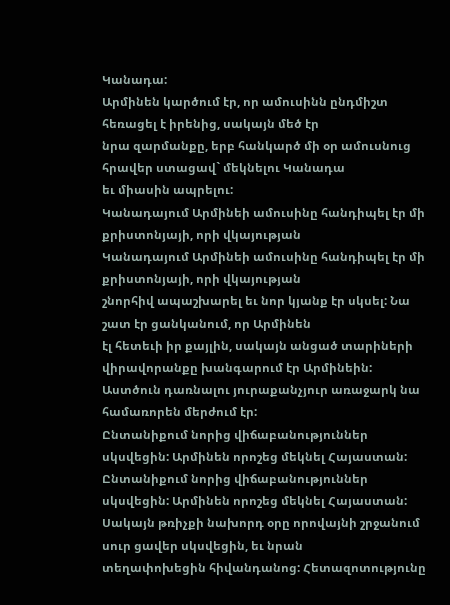Կանադա:
Արմինեն կարծում էր, որ ամուսինն ընդմիշտ հեռացել է իրենից, սակայն մեծ էր
նրա զարմանքը, երբ հանկարծ մի օր ամուսնուց հրավեր ստացավ` մեկնելու Կանադա
եւ միասին ապրելու:
Կանադայում Արմինեի ամուսինը հանդիպել էր մի քրիստոնյայի, որի վկայության
Կանադայում Արմինեի ամուսինը հանդիպել էր մի քրիստոնյայի, որի վկայության
շնորհիվ ապաշխարել եւ նոր կյանք էր սկսել: Նա շատ էր ցանկանում, որ Արմինեն
էլ հետեւի իր քայլին, սակայն անցած տարիների վիրավորանքը խանգարում էր Արմինեին:
Աստծուն դառնալու յուրաքանչյուր առաջարկ նա համառորեն մերժում էր:
Ընտանիքում նորից վիճաբանություններ սկսվեցին: Արմինեն որոշեց մեկնել Հայաստան:
Ընտանիքում նորից վիճաբանություններ սկսվեցին: Արմինեն որոշեց մեկնել Հայաստան:
Սակայն թռիչքի նախորդ օրը որովայնի շրջանում սուր ցավեր սկսվեցին, եւ նրան
տեղափոխեցին հիվանդանոց: Հետազոտությունը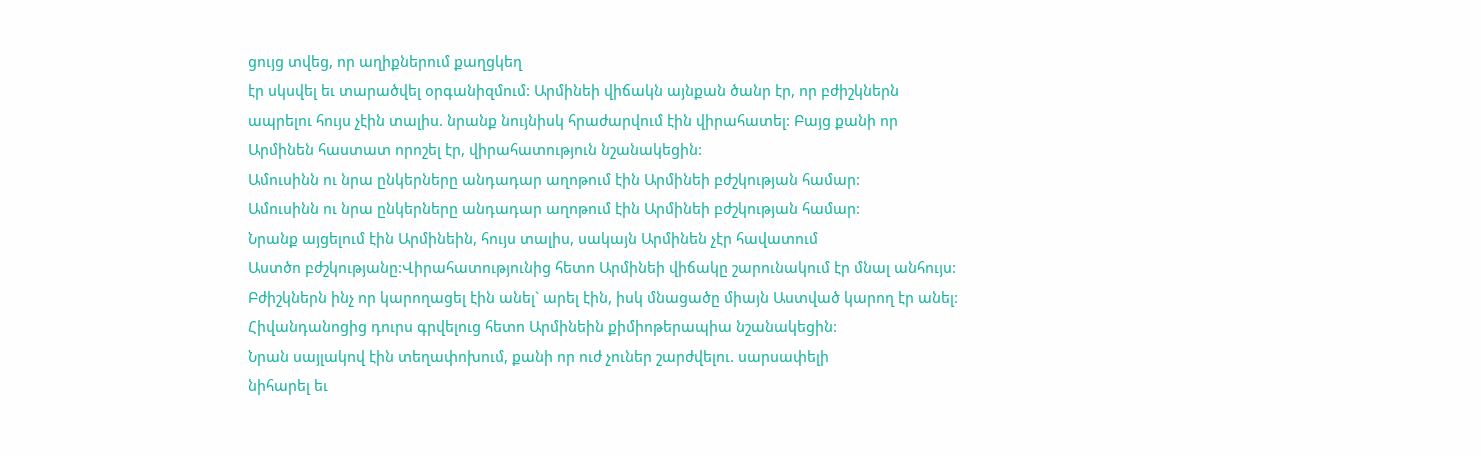ցույց տվեց, որ աղիքներում քաղցկեղ
էր սկսվել եւ տարածվել օրգանիզմում: Արմինեի վիճակն այնքան ծանր էր, որ բժիշկներն
ապրելու հույս չէին տալիս. նրանք նույնիսկ հրաժարվում էին վիրահատել: Բայց քանի որ
Արմինեն հաստատ որոշել էր, վիրահատություն նշանակեցին:
Ամուսինն ու նրա ընկերները անդադար աղոթում էին Արմինեի բժշկության համար:
Ամուսինն ու նրա ընկերները անդադար աղոթում էին Արմինեի բժշկության համար:
Նրանք այցելում էին Արմինեին, հույս տալիս, սակայն Արմինեն չէր հավատում
Աստծո բժշկությանը:Վիրահատությունից հետո Արմինեի վիճակը շարունակում էր մնալ անհույս:
Բժիշկներն ինչ որ կարողացել էին անել` արել էին, իսկ մնացածը միայն Աստված կարող էր անել:
Հիվանդանոցից դուրս գրվելուց հետո Արմինեին քիմիոթերապիա նշանակեցին:
Նրան սայլակով էին տեղափոխում, քանի որ ուժ չուներ շարժվելու. սարսափելի
նիհարել եւ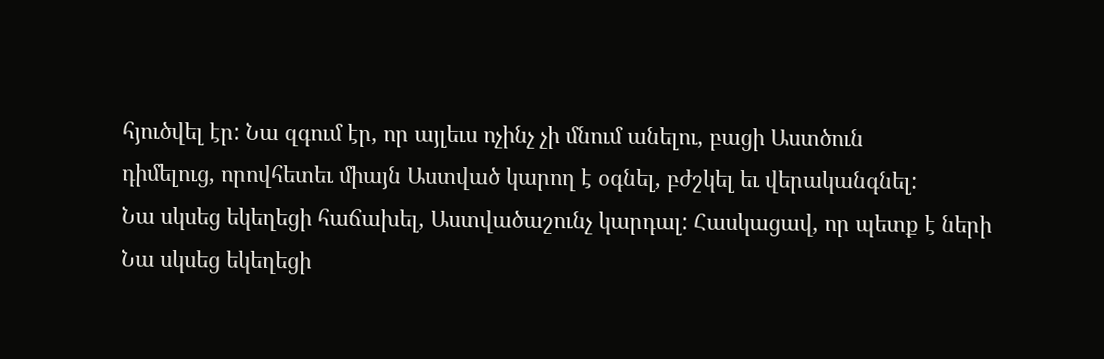հյուծվել էր: Նա զգում էր, որ այլեւս ոչինչ չի մնում անելու, բացի Աստծուն
դիմելուց, որովհետեւ միայն Աստված կարող է օգնել, բժշկել եւ վերականգնել:
Նա սկսեց եկեղեցի հաճախել, Աստվածաշունչ կարդալ: Հասկացավ, որ պետք է ների
Նա սկսեց եկեղեցի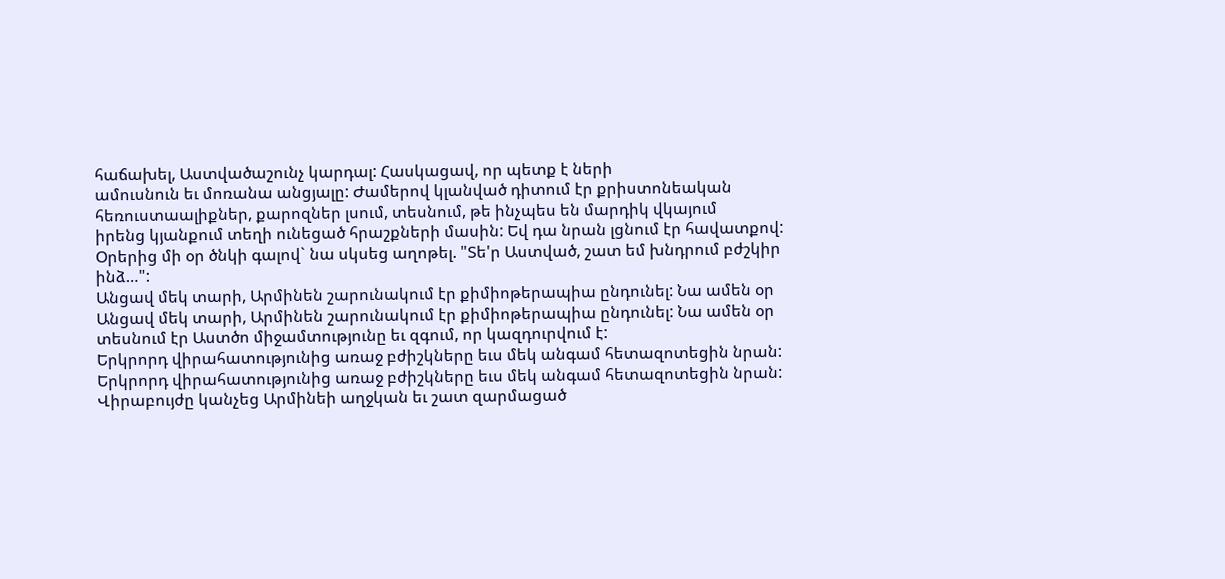հաճախել, Աստվածաշունչ կարդալ: Հասկացավ, որ պետք է ների
ամուսնուն եւ մոռանա անցյալը: Ժամերով կլանված դիտում էր քրիստոնեական
հեռուստաալիքներ, քարոզներ լսում, տեսնում, թե ինչպես են մարդիկ վկայում
իրենց կյանքում տեղի ունեցած հրաշքների մասին: Եվ դա նրան լցնում էր հավատքով:
Օրերից մի օր ծնկի գալով` նա սկսեց աղոթել. "Տե'ր Աստված, շատ եմ խնդրում բժշկիր ինձ…":
Անցավ մեկ տարի, Արմինեն շարունակում էր քիմիոթերապիա ընդունել: Նա ամեն օր
Անցավ մեկ տարի, Արմինեն շարունակում էր քիմիոթերապիա ընդունել: Նա ամեն օր
տեսնում էր Աստծո միջամտությունը եւ զգում, որ կազդուրվում է:
Երկրորդ վիրահատությունից առաջ բժիշկները եւս մեկ անգամ հետազոտեցին նրան:
Երկրորդ վիրահատությունից առաջ բժիշկները եւս մեկ անգամ հետազոտեցին նրան:
Վիրաբույժը կանչեց Արմինեի աղջկան եւ շատ զարմացած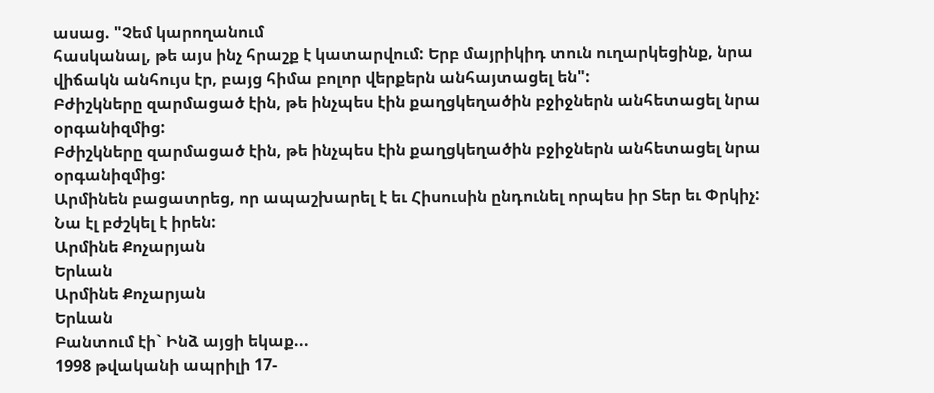ասաց. "Չեմ կարողանում
հասկանալ, թե այս ինչ հրաշք է կատարվում: Երբ մայրիկիդ տուն ուղարկեցինք, նրա
վիճակն անհույս էր, բայց հիմա բոլոր վերքերն անհայտացել են":
Բժիշկները զարմացած էին, թե ինչպես էին քաղցկեղածին բջիջներն անհետացել նրա օրգանիզմից:
Բժիշկները զարմացած էին, թե ինչպես էին քաղցկեղածին բջիջներն անհետացել նրա օրգանիզմից:
Արմինեն բացատրեց, որ ապաշխարել է եւ Հիսուսին ընդունել որպես իր Տեր եւ Փրկիչ:
Նա էլ բժշկել է իրեն:
Արմինե Քոչարյան
Երևան
Արմինե Քոչարյան
Երևան
Բանտում էի` Ինձ այցի եկաք...
1998 թվականի ապրիլի 17-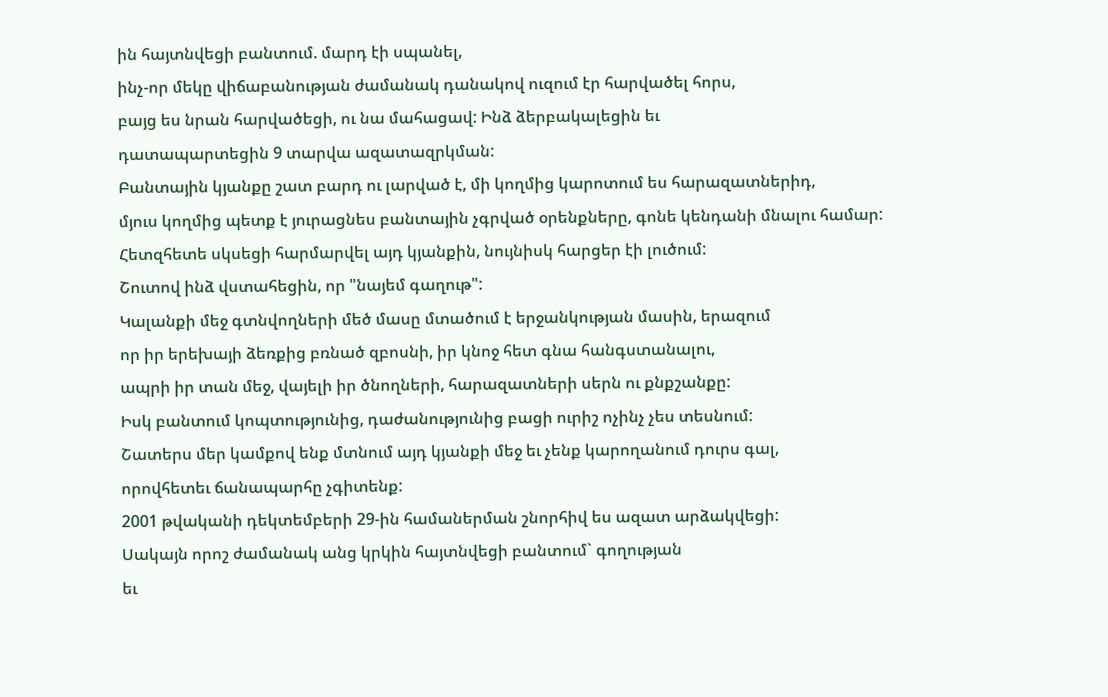ին հայտնվեցի բանտում. մարդ էի սպանել,
ինչ-որ մեկը վիճաբանության ժամանակ դանակով ուզում էր հարվածել հորս,
բայց ես նրան հարվածեցի, ու նա մահացավ: Ինձ ձերբակալեցին եւ
դատապարտեցին 9 տարվա ազատազրկման:
Բանտային կյանքը շատ բարդ ու լարված է, մի կողմից կարոտում ես հարազատներիդ,
մյուս կողմից պետք է յուրացնես բանտային չգրված օրենքները, գոնե կենդանի մնալու համար:
Հետզհետե սկսեցի հարմարվել այդ կյանքին, նույնիսկ հարցեր էի լուծում:
Շուտով ինձ վստահեցին, որ "նայեմ գաղութ":
Կալանքի մեջ գտնվողների մեծ մասը մտածում է երջանկության մասին, երազում
որ իր երեխայի ձեռքից բռնած զբոսնի, իր կնոջ հետ գնա հանգստանալու,
ապրի իր տան մեջ, վայելի իր ծնողների, հարազատների սերն ու քնքշանքը:
Իսկ բանտում կոպտությունից, դաժանությունից բացի ուրիշ ոչինչ չես տեսնում:
Շատերս մեր կամքով ենք մտնում այդ կյանքի մեջ եւ չենք կարողանում դուրս գալ,
որովհետեւ ճանապարհը չգիտենք:
2001 թվականի դեկտեմբերի 29-ին համաներման շնորհիվ ես ազատ արձակվեցի:
Սակայն որոշ ժամանակ անց կրկին հայտնվեցի բանտում` գողության
եւ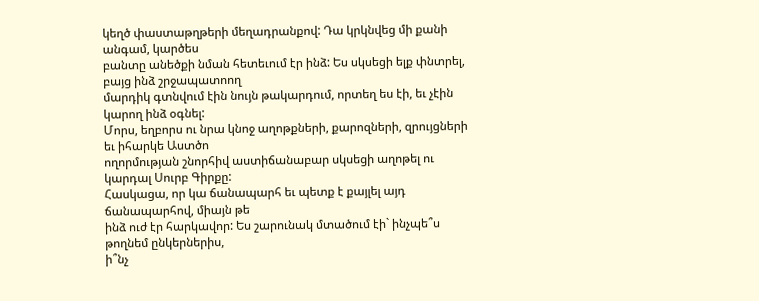կեղծ փաստաթղթերի մեղադրանքով: Դա կրկնվեց մի քանի անգամ, կարծես
բանտը անեծքի նման հետեւում էր ինձ: Ես սկսեցի ելք փնտրել, բայց ինձ շրջապատոող
մարդիկ գտնվում էին նույն թակարդում, որտեղ ես էի, եւ չէին կարող ինձ օգնել:
Մորս, եղբորս ու նրա կնոջ աղոթքների, քարոզների, զրույցների եւ իհարկե Աստծո
ողորմության շնորհիվ աստիճանաբար սկսեցի աղոթել ու կարդալ Սուրբ Գիրքը:
Հասկացա, որ կա ճանապարհ եւ պետք է քայլել այդ ճանապարհով, միայն թե
ինձ ուժ էր հարկավոր: Ես շարունակ մտածում էի` ինչպե՞ս թողնեմ ընկերներիս,
ի՞նչ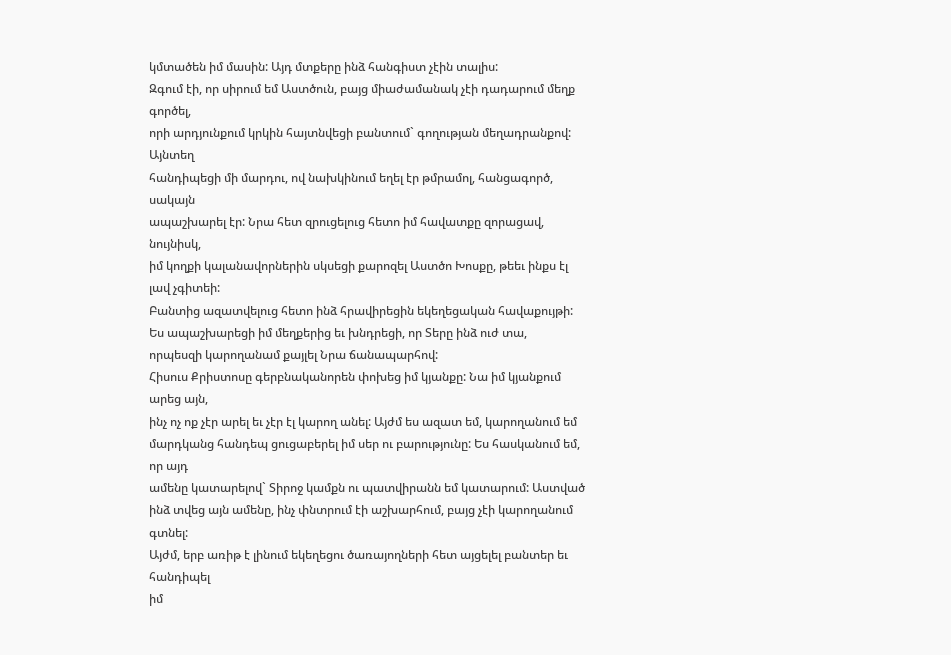կմտածեն իմ մասին: Այդ մտքերը ինձ հանգիստ չէին տալիս:
Զգում էի, որ սիրում եմ Աստծուն, բայց միաժամանակ չէի դադարում մեղք գործել,
որի արդյունքում կրկին հայտնվեցի բանտում` գողության մեղադրանքով: Այնտեղ
հանդիպեցի մի մարդու, ով նախկինում եղել էր թմրամոլ, հանցագործ, սակայն
ապաշխարել էր: Նրա հետ զրուցելուց հետո իմ հավատքը զորացավ, նույնիսկ,
իմ կողքի կալանավորներին սկսեցի քարոզել Աստծո Խոսքը, թեեւ ինքս էլ լավ չգիտեի:
Բանտից ազատվելուց հետո ինձ հրավիրեցին եկեղեցական հավաքույթի:
Ես ապաշխարեցի իմ մեղքերից եւ խնդրեցի, որ Տերը ինձ ուժ տա,
որպեսզի կարողանամ քայլել Նրա ճանապարհով:
Հիսուս Քրիստոսը գերբնականորեն փոխեց իմ կյանքը: Նա իմ կյանքում արեց այն,
ինչ ոչ ոք չէր արել եւ չէր էլ կարող անել: Այժմ ես ազատ եմ, կարողանում եմ
մարդկանց հանդեպ ցուցաբերել իմ սեր ու բարությունը: Ես հասկանում եմ, որ այդ
ամենը կատարելով` Տիրոջ կամքն ու պատվիրանն եմ կատարում: Աստված
ինձ տվեց այն ամենը, ինչ փնտրում էի աշխարհում, բայց չէի կարողանում գտնել:
Այժմ, երբ առիթ է լինում եկեղեցու ծառայողների հետ այցելել բանտեր եւ հանդիպել
իմ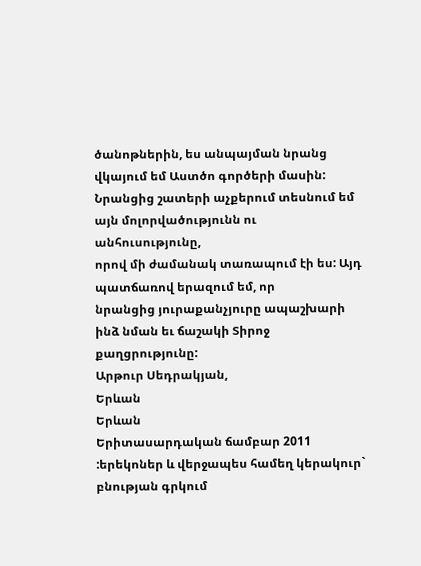ծանոթներին, ես անպայման նրանց վկայում եմ Աստծո գործերի մասին:
Նրանցից շատերի աչքերում տեսնում եմ այն մոլորվածությունն ու անհուսությունը,
որով մի ժամանակ տառապում էի ես: Այդ պատճառով երազում եմ, որ
նրանցից յուրաքանչյուրը ապաշխարի ինձ նման եւ ճաշակի Տիրոջ քաղցրությունը:
Արթուր Սեդրակյան,
Երևան
Երևան
Երիտասարդական ճամբար 2011
:երեկոներ և վերջապես համեղ կերակուր` բնության գրկում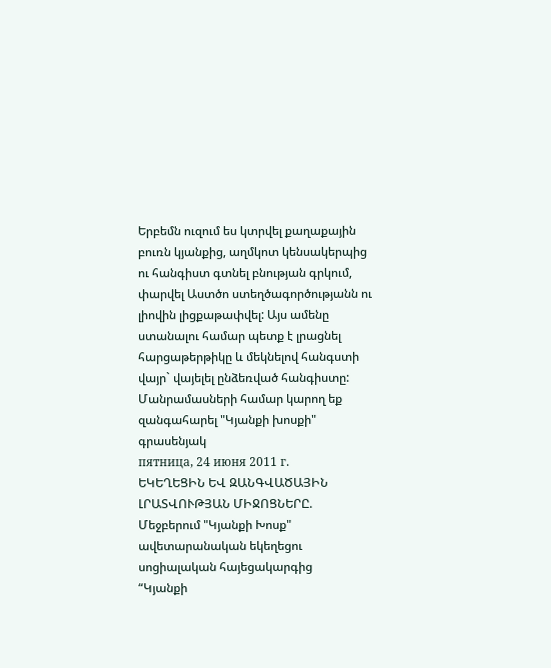Երբեմն ուզում ես կտրվել քաղաքային բուռն կյանքից, աղմկոտ կենսակերպից ու հանգիստ գտնել բնության գրկում, փարվել Աստծո ստեղծագործությանն ու լիովին լիցքաթափվել: Այս ամենը ստանալու համար պետք է լրացնել հարցաթերթիկը և մեկնելով հանգստի վայր` վայելել ընձեռված հանգիստը: Մանրամասների համար կարող եք զանգահարել "Կյանքի խոսքի" գրասենյակ
пятница, 24 июня 2011 г.
ԵԿԵՂԵՑԻՆ ԵՎ ԶԱՆԳՎԱԾԱՅԻՆ ԼՐԱՏՎՈՒԹՅԱՆ ՄԻՋՈՑՆԵՐԸ. Մեջբերում "Կյանքի Խոսք" ավետարանական եկեղեցու սոցիալական հայեցակարգից
“Կյանքի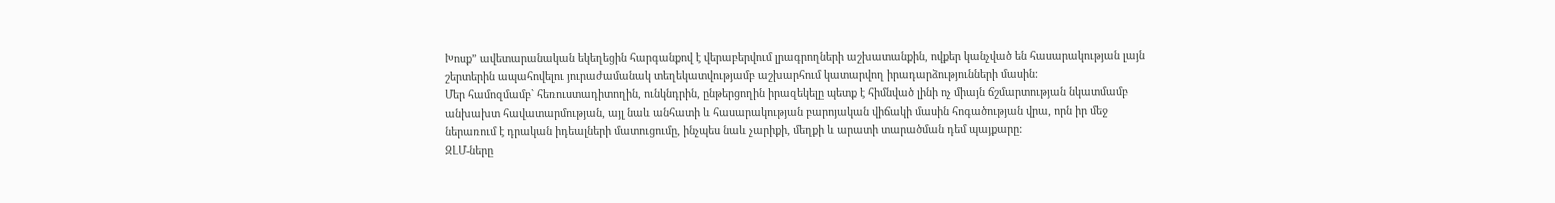Խոսք” ավետարանական եկեղեցին հարգանքով է վերաբերվում լրագրողների աշխատանքին, ովքեր կանչված են հասարակության լայն շերտերին ապահովելու յուրաժամանակ տեղեկատվությամբ աշխարհում կատարվող իրադարձությունների մասին:
Մեր համոզմամբ` հեռուստադիտողին, ունկնդրին, ընթերցողին իրազեկելը պետք է հիմնված լինի ոչ միայն ճշմարտության նկատմամբ անխախտ հավատարմության, այլ նաև անհատի և հասարակության բարոյական վիճակի մասին հոգածության վրա, որն իր մեջ ներառում է դրական իդեալների մատուցումը, ինչպես նաև չարիքի, մեղքի և արատի տարածման դեմ պայքարը:
ԶԼՄ-ները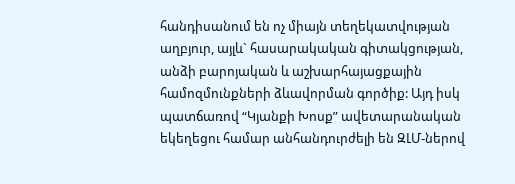հանդիսանում են ոչ միայն տեղեկատվության աղբյուր, այլև` հասարակական գիտակցության, անձի բարոյական և աշխարհայացքային համոզմունքների ձևավորման գործիք: Այդ իսկ պատճառով “Կյանքի Խոսք” ավետարանական եկեղեցու համար անհանդուրժելի են ԶԼՄ-ներով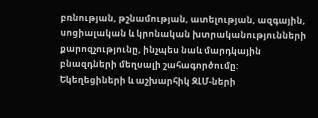բռնության, թշնամության, ատելության, ազգային, սոցիալական և կրոնական խտրականությունների քարոզչությունը, ինչպես նաև մարդկային բնազդների մեղսալի շահագործումը:
Եկեղեցիների և աշխարհիկ ԶԼՄ-ների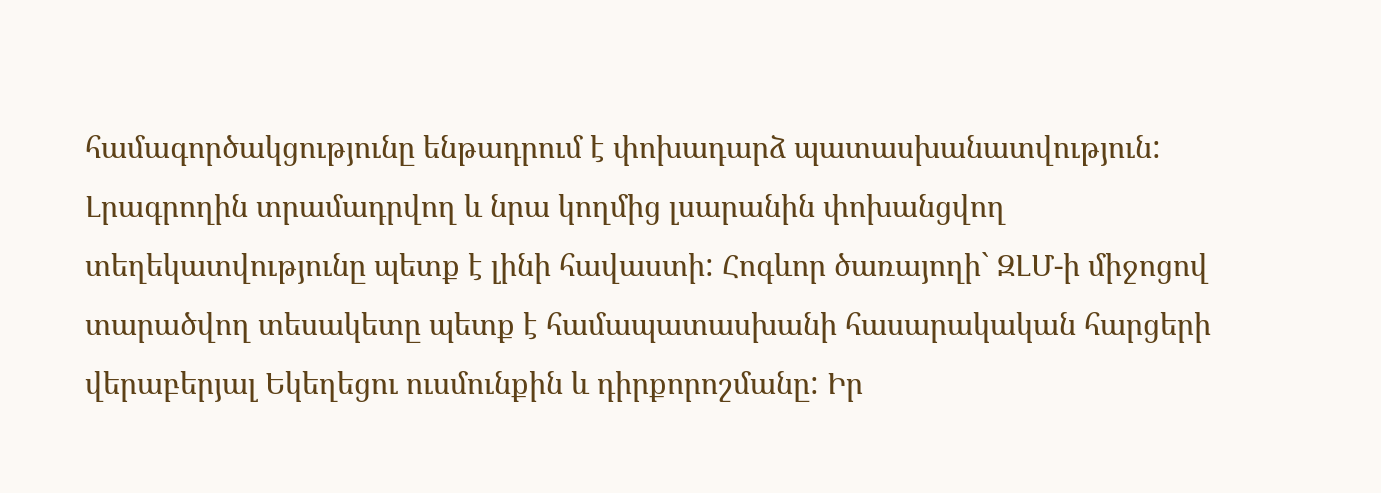համագործակցությունը ենթադրում է փոխադարձ պատասխանատվություն: Լրագրողին տրամադրվող և նրա կողմից լսարանին փոխանցվող տեղեկատվությունը պետք է լինի հավաստի: Հոգևոր ծառայողի` ԶԼՄ-ի միջոցով տարածվող տեսակետը պետք է համապատասխանի հասարակական հարցերի վերաբերյալ Եկեղեցու ուսմունքին և դիրքորոշմանը: Իր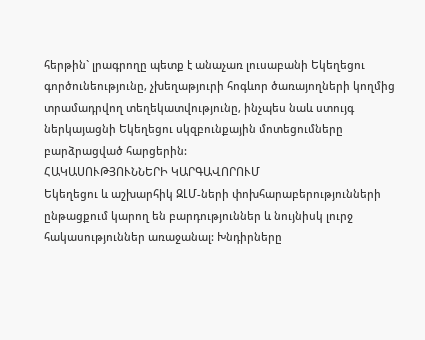հերթին` լրագրողը պետք է անաչառ լուսաբանի Եկեղեցու գործունեությունը, չխեղաթյուրի հոգևոր ծառայողների կողմից տրամադրվող տեղեկատվությունը, ինչպես նաև ստույգ ներկայացնի Եկեղեցու սկզբունքային մոտեցումները բարձրացված հարցերին:
ՀԱԿԱՍՈՒԹՅՈՒՆՆԵՐԻ ԿԱՐԳԱՎՈՐՈՒՄ
Եկեղեցու և աշխարհիկ ԶԼՄ-ների փոխհարաբերությունների ընթացքում կարող են բարդություններ և նույնիսկ լուրջ հակասություններ առաջանալ: Խնդիրները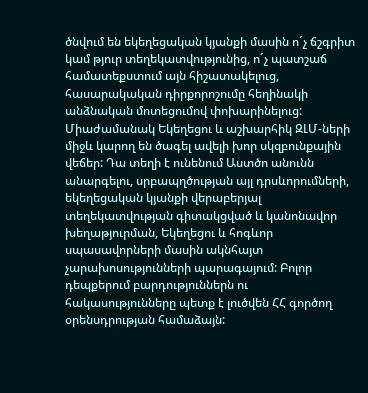ծնվում են եկեղեցական կյանքի մասին ո´չ ճշգրիտ կամ թյուր տեղեկատվությունից, ո´չ պատշաճ համատեքստում այն հիշատակելուց, հասարակական դիրքորոշումը հեղինակի անձնական մոտեցումով փոխարինելուց:
Միաժամանակ Եկեղեցու և աշխարհիկ ԶԼՄ-ների միջև կարող են ծագել ավելի խոր սկզբունքային վեճեր: Դա տեղի է ունենում Աստծո անունն անարգելու, սրբապղծության այլ դրսևորումների, եկեղեցական կյանքի վերաբերյալ տեղեկատվության գիտակցված և կանոնավոր խեղաթյուրման, Եկեղեցու և հոգևոր սպասավորների մասին ակնհայտ չարախոսությունների պարագայում: Բոլոր դեպքերում բարդություններն ու հակասությունները պետք է լուծվեն ՀՀ գործող օրենսդրության համաձայն: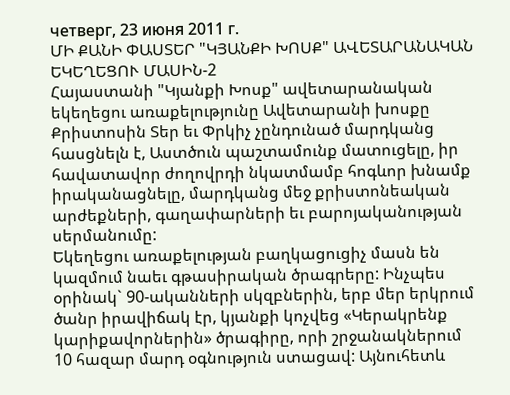четверг, 23 июня 2011 г.
ՄԻ ՔԱՆԻ ՓԱՍՏԵՐ "ԿՅԱՆՔԻ ԽՈՍՔ" ԱՎԵՏԱՐԱՆԱԿԱՆ ԵԿԵՂԵՑՈՒ ՄԱՍԻՆ-2
Հայաստանի "Կյանքի Խոսք" ավետարանական եկեղեցու առաքելությունը Ավետարանի խոսքը Քրիստոսին Տեր եւ Փրկիչ չընդունած մարդկանց հասցնելն է, Աստծուն պաշտամունք մատուցելը, իր հավատավոր ժողովրդի նկատմամբ հոգևոր խնամք իրականացնելը, մարդկանց մեջ քրիստոնեական արժեքների, գաղափարների եւ բարոյականության սերմանումը:
Եկեղեցու առաքելության բաղկացուցիչ մասն են կազմում նաեւ գթասիրական ծրագրերը: Ինչպես օրինակ` 90-ականների սկզբներին, երբ մեր երկրում ծանր իրավիճակ էր, կյանքի կոչվեց «Կերակրենք կարիքավորներին» ծրագիրը, որի շրջանակներում 10 հազար մարդ օգնություն ստացավ: Այնուհետև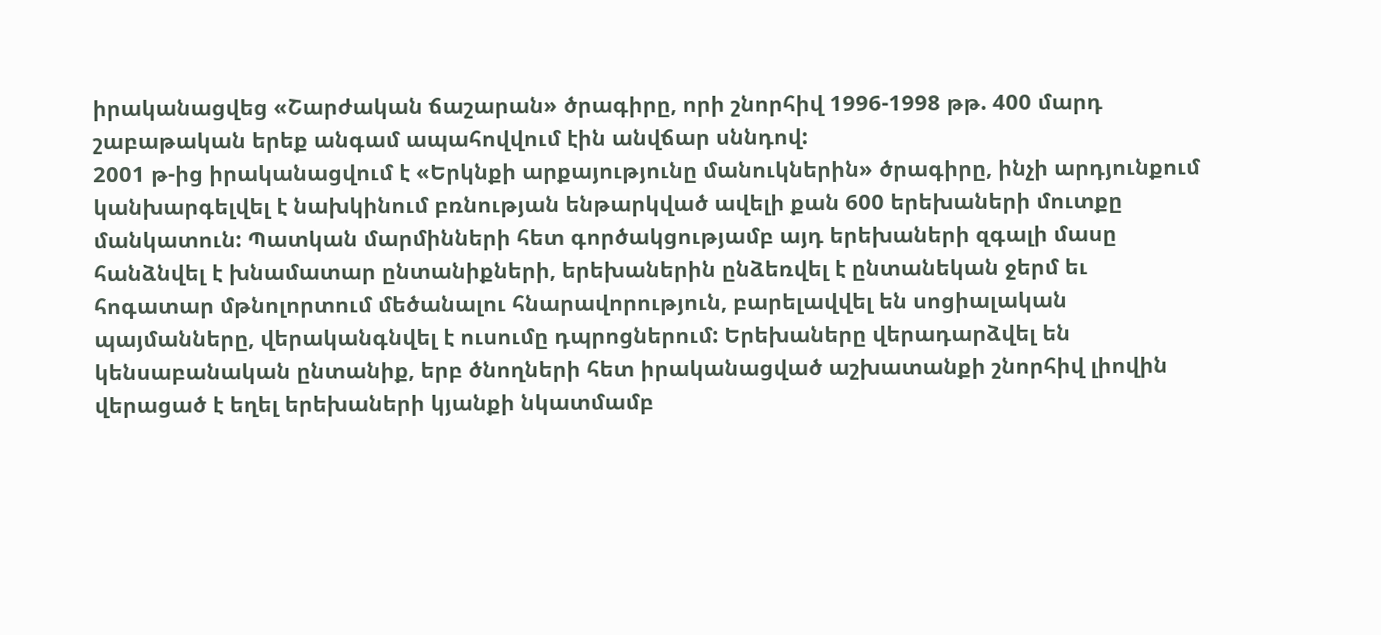իրականացվեց «Շարժական ճաշարան» ծրագիրը, որի շնորհիվ 1996-1998 թթ. 400 մարդ շաբաթական երեք անգամ ապահովվում էին անվճար սննդով:
2001 թ-ից իրականացվում է «Երկնքի արքայությունը մանուկներին» ծրագիրը, ինչի արդյունքում կանխարգելվել է նախկինում բռնության ենթարկված ավելի քան 600 երեխաների մուտքը մանկատուն: Պատկան մարմինների հետ գործակցությամբ այդ երեխաների զգալի մասը հանձնվել է խնամատար ընտանիքների, երեխաներին ընձեռվել է ընտանեկան ջերմ եւ հոգատար մթնոլորտում մեծանալու հնարավորություն, բարելավվել են սոցիալական պայմանները, վերականգնվել է ուսումը դպրոցներում: Երեխաները վերադարձվել են կենսաբանական ընտանիք, երբ ծնողների հետ իրականացված աշխատանքի շնորհիվ լիովին վերացած է եղել երեխաների կյանքի նկատմամբ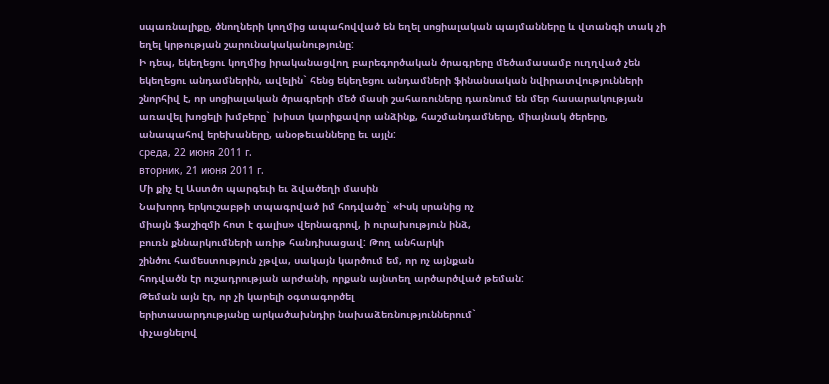սպառնալիքը, ծնողների կողմից ապահովված են եղել սոցիալական պայմանները և վտանգի տակ չի եղել կրթության շարունակականությունը:
Ի դեպ, եկեղեցու կողմից իրականացվող բարեգործական ծրագրերը մեծամասամբ ուղղված չեն եկեղեցու անդամներին, ավելին` հենց եկեղեցու անդամների ֆինանսական նվիրատվությունների շնորհիվ է, որ սոցիալական ծրագրերի մեծ մասի շահառուները դառնում են մեր հասարակության առավել խոցելի խմբերը` խիստ կարիքավոր անձինք, հաշմանդամները, միայնակ ծերերը, անապահով երեխաները, անօթեւանները եւ այլն:
среда, 22 июня 2011 г.
вторник, 21 июня 2011 г.
Մի քիչ էլ Աստծո պարգեւի եւ ձվածեղի մասին
Նախորդ երկուշաբթի տպագրված իմ հոդվածը` «Իսկ սրանից ոչ
միայն ֆաշիզմի հոտ է գալիս» վերնագրով, ի ուրախություն ինձ,
բուռն քննարկումների առիթ հանդիսացավ: Թող անհարկի
շինծու համեստություն չթվա, սակայն կարծում եմ, որ ոչ այնքան
հոդվածն էր ուշադրության արժանի, որքան այնտեղ արծարծված թեման:
Թեման այն էր, որ չի կարելի օգտագործել
երիտասարդությանը արկածախնդիր նախաձեռնություններում`
փչացնելով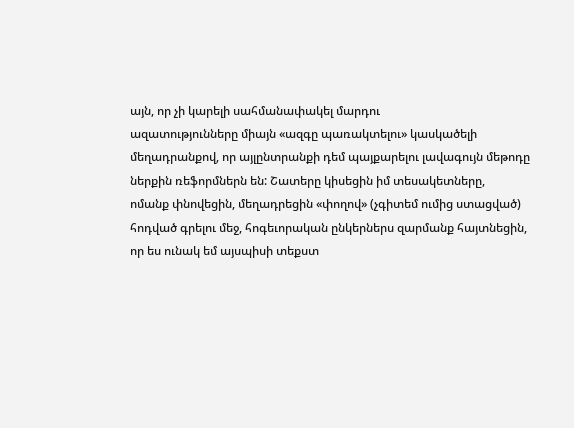այն, որ չի կարելի սահմանափակել մարդու
ազատությունները միայն «ազգը պառակտելու» կասկածելի
մեղադրանքով, որ այլընտրանքի դեմ պայքարելու լավագույն մեթոդը
ներքին ռեֆորմներն են: Շատերը կիսեցին իմ տեսակետները,
ոմանք փնովեցին, մեղադրեցին «փողով» (չգիտեմ ումից ստացված)
հոդված գրելու մեջ, հոգեւորական ընկերներս զարմանք հայտնեցին,
որ ես ունակ եմ այսպիսի տեքստ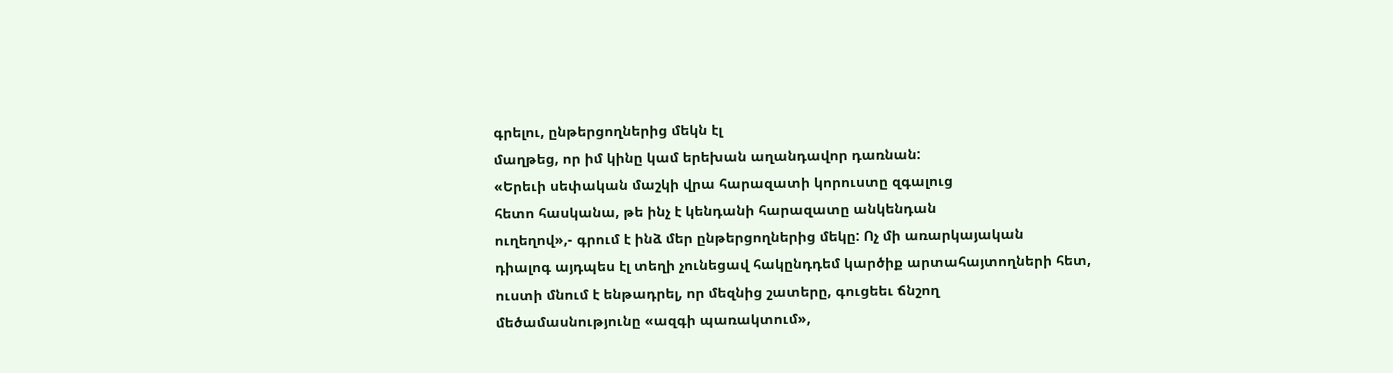գրելու, ընթերցողներից մեկն էլ
մաղթեց, որ իմ կինը կամ երեխան աղանդավոր դառնան:
«Երեւի սեփական մաշկի վրա հարազատի կորուստը զգալուց
հետո հասկանա, թե ինչ է կենդանի հարազատը անկենդան
ուղեղով»,- գրում է ինձ մեր ընթերցողներից մեկը: Ոչ մի առարկայական
դիալոգ այդպես էլ տեղի չունեցավ հակընդդեմ կարծիք արտահայտողների հետ,
ուստի մնում է ենթադրել, որ մեզնից շատերը, գուցեեւ ճնշող
մեծամասնությունը «ազգի պառակտում»,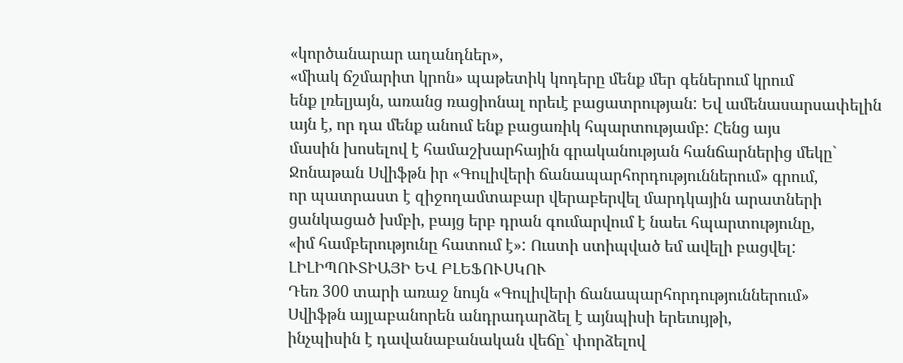«կործանարար աղանդներ»,
«միակ ճշմարիտ կրոն» պաթետիկ կոդերը մենք մեր գեներում կրում
ենք լռելյայն, առանց ռացիոնալ որեւէ բացատրության: Եվ ամենասարսափելին
այն է, որ դա մենք անում ենք բացառիկ հպարտությամբ: Հենց այս
մասին խոսելով է համաշխարհային գրականության հանճարներից մեկը`
Ջոնաթան Սվիֆթն իր «Գուլիվերի ճանապարհորդություններում» գրում,
որ պատրաստ է զիջողամտաբար վերաբերվել մարդկային արատների
ցանկացած խմբի, բայց երբ դրան գումարվում է նաեւ հպարտությունը,
«իմ համբերությունը հատում է»: Ուստի ստիպված եմ ավելի բացվել:
ԼԻԼԻՊՈՒՏԻԱՅԻ ԵՎ ԲԼԵՖՈՒՍԿՈՒ
Դեռ 300 տարի առաջ նույն «Գուլիվերի ճանապարհորդություններում»
Սվիֆթն այլաբանորեն անդրադարձել է այնպիսի երեւույթի,
ինչպիսին է դավանաբանական վեճը` փորձելով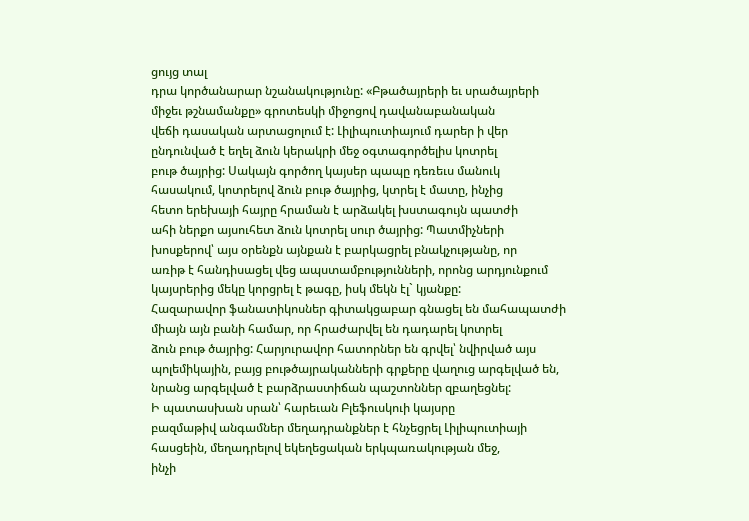ցույց տալ
դրա կործանարար նշանակությունը: «Բթածայրերի եւ սրածայրերի
միջեւ թշնամանքը» գրոտեսկի միջոցով դավանաբանական
վեճի դասական արտացոլում է: Լիլիպուտիայում դարեր ի վեր
ընդունված է եղել ձուն կերակրի մեջ օգտագործելիս կոտրել
բութ ծայրից: Սակայն գործող կայսեր պապը դեռեւս մանուկ
հասակում, կոտրելով ձուն բութ ծայրից, կտրել է մատը, ինչից
հետո երեխայի հայրը հրաման է արձակել խստագույն պատժի
ահի ներքո այսուհետ ձուն կոտրել սուր ծայրից: Պատմիչների
խոսքերով՝ այս օրենքն այնքան է բարկացրել բնակչությանը, որ
առիթ է հանդիսացել վեց ապստամբությունների, որոնց արդյունքում
կայսրերից մեկը կորցրել է թագը, իսկ մեկն էլ` կյանքը:
Հազարավոր ֆանատիկոսներ գիտակցաբար գնացել են մահապատժի
միայն այն բանի համար, որ հրաժարվել են դադարել կոտրել
ձուն բութ ծայրից: Հարյուրավոր հատորներ են գրվել՝ նվիրված այս
պոլեմիկային, բայց բութծայրականների գրքերը վաղուց արգելված են,
նրանց արգելված է բարձրաստիճան պաշտոններ զբաղեցնել:
Ի պատասխան սրան՝ հարեւան Բլեֆուսկուի կայսրը
բազմաթիվ անգամներ մեղադրանքներ է հնչեցրել Լիլիպուտիայի
հասցեին, մեղադրելով եկեղեցական երկպառակության մեջ,
ինչի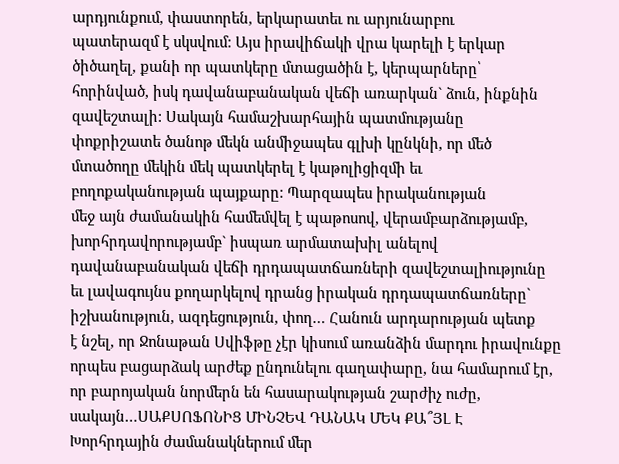արդյունքում, փաստորեն, երկարատեւ ու արյունարբու
պատերազմ է սկսվում: Այս իրավիճակի վրա կարելի է երկար
ծիծաղել, քանի որ պատկերը մտացածին է, կերպարները՝
հորինված, իսկ դավանաբանական վեճի առարկան` ձուն, ինքնին
զավեշտալի: Սակայն համաշխարհային պատմությանը
փոքրիշատե ծանոթ մեկն անմիջապես գլխի կընկնի, որ մեծ
մտածողը մեկին մեկ պատկերել է կաթոլիցիզմի եւ
բողոքականության պայքարը: Պարզապես իրականության
մեջ այն ժամանակին համեմվել է պաթոսով, վերամբարձությամբ,
խորհրդավորությամբ` իսպառ արմատախիլ անելով
դավանաբանական վեճի դրդապատճառների զավեշտալիությունը
եւ լավագույնս քողարկելով դրանց իրական դրդապատճառները`
իշխանություն, ազդեցություն, փող… Հանուն արդարության պետք
է նշել, որ Ջոնաթան Սվիֆթը չէր կիսում առանձին մարդու իրավունքը
որպես բացարձակ արժեք ընդունելու գաղափարը, նա համարում էր,
որ բարոյական նորմերն են հասարակության շարժիչ ուժը,
սակայն…ՍԱՔՍՈՖՈՆԻՑ ՄԻՆՉԵՎ ԴԱՆԱԿ ՄԵԿ ՔԱ՞ՅԼ Է
Խորհրդային ժամանակներում մեր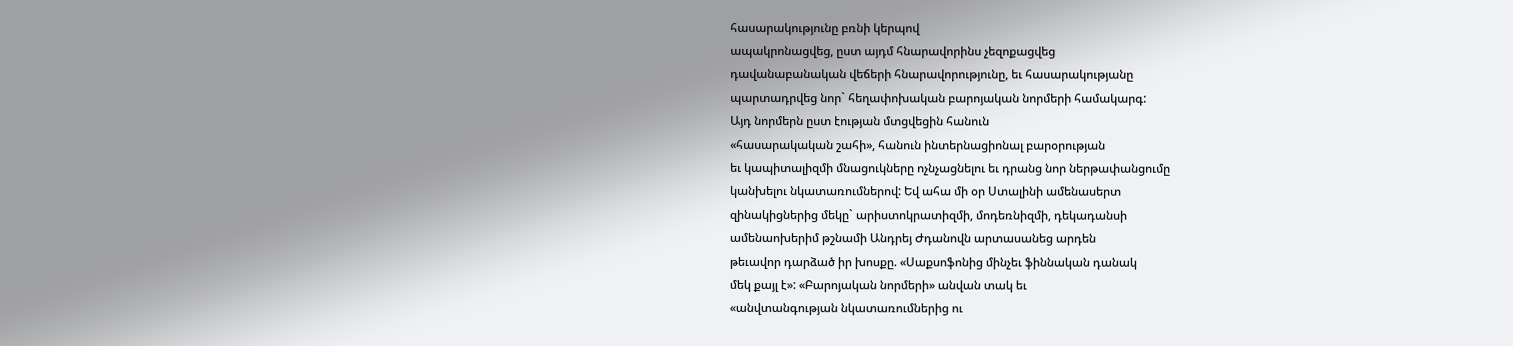հասարակությունը բռնի կերպով
ապակրոնացվեց, ըստ այդմ հնարավորինս չեզոքացվեց
դավանաբանական վեճերի հնարավորությունը, եւ հասարակությանը
պարտադրվեց նոր` հեղափոխական բարոյական նորմերի համակարգ:
Այդ նորմերն ըստ էության մտցվեցին հանուն
«հասարակական շահի», հանուն ինտերնացիոնալ բարօրության
եւ կապիտալիզմի մնացուկները ոչնչացնելու եւ դրանց նոր ներթափանցումը
կանխելու նկատառումներով: Եվ ահա մի օր Ստալինի ամենասերտ
զինակիցներից մեկը` արիստոկրատիզմի, մոդեռնիզմի, դեկադանսի
ամենաոխերիմ թշնամի Անդրեյ Ժդանովն արտասանեց արդեն
թեւավոր դարձած իր խոսքը. «Սաքսոֆոնից մինչեւ ֆիննական դանակ
մեկ քայլ է»: «Բարոյական նորմերի» անվան տակ եւ
«անվտանգության նկատառումներից ու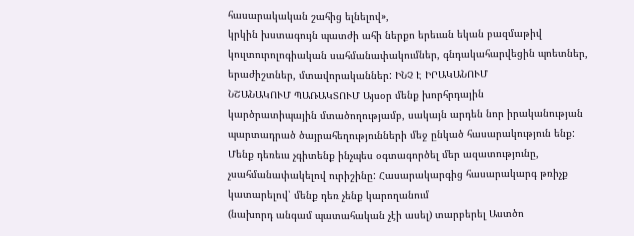հասարակական շահից ելնելով»,
կրկին խստագույն պատժի ահի ներքո երեւան եկան բազմաթիվ
կուլտուրոլոգիական սահմանափակումներ, գնդակահարվեցին պոետներ,
երաժիշտներ, մտավորականներ: ԻՆՉ Է ԻՐԱԿԱՆՈՒՄ
ՆՇԱՆԱԿՈՒՄ ՊԱՌԱԿՏՈՒՄ Այսօր մենք խորհրդային
կարծրատիպային մտածողությամբ, սակայն արդեն նոր իրականության
պարտադրած ծայրահեղությունների մեջ ընկած հասարակություն ենք:
Մենք դեռեւս չգիտենք ինչպես օգտագործել մեր ազատությունը,
չսահմանափակելով ուրիշինը: Հասարակարգից հասարակարգ թռիչք
կատարելով՝ մենք դեռ չենք կարողանում
(նախորդ անգամ պատահական չէի ասել) տարբերել Աստծո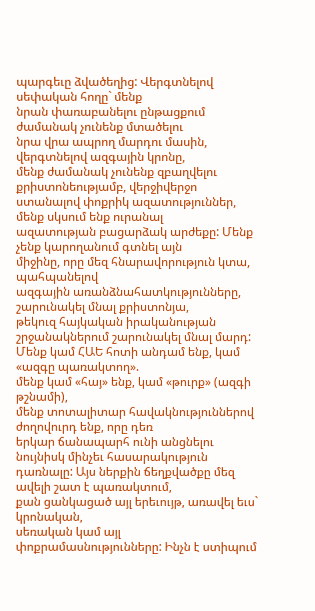պարգեւը ձվածեղից: Վերգտնելով սեփական հողը` մենք
նրան փառաբանելու ընթացքում ժամանակ չունենք մտածելու
նրա վրա ապրող մարդու մասին, վերգտնելով ազգային կրոնը,
մենք ժամանակ չունենք զբաղվելու քրիստոնեությամբ, վերջիվերջո
ստանալով փոքրիկ ազատություններ, մենք սկսում ենք ուրանալ
ազատության բացարձակ արժեքը: Մենք չենք կարողանում գտնել այն
միջինը, որը մեզ հնարավորություն կտա, պահպանելով
ազգային առանձնահատկությունները, շարունակել մնալ քրիստոնյա,
թեկուզ հայկական իրականության շրջանակներում շարունակել մնալ մարդ:
Մենք կամ ՀԱԵ հոտի անդամ ենք, կամ «ազգը պառակտող».
մենք կամ «հայ» ենք, կամ «թուրք» (ազգի թշնամի),
մենք տոտալիտար հավակնություններով ժողովուրդ ենք, որը դեռ
երկար ճանապարհ ունի անցնելու նույնիսկ մինչեւ հասարակություն
դառնալը: Այս ներքին ճեղքվածքը մեզ ավելի շատ է պառակտում,
քան ցանկացած այլ երեւույթ, առավել եւս` կրոնական,
սեռական կամ այլ փոքրամասնությունները: Ինչն է ստիպում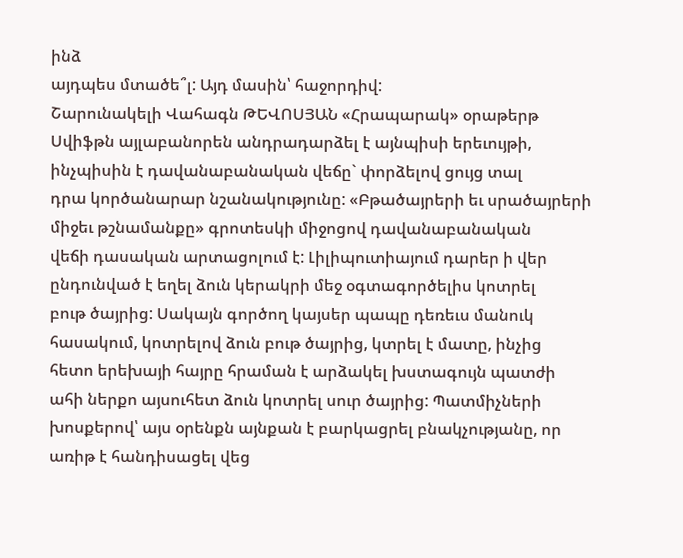ինձ
այդպես մտածե՞լ: Այդ մասին՝ հաջորդիվ:
Շարունակելի Վահագն ԹԵՎՈՍՅԱՆ «Հրապարակ» օրաթերթ
Սվիֆթն այլաբանորեն անդրադարձել է այնպիսի երեւույթի,
ինչպիսին է դավանաբանական վեճը` փորձելով ցույց տալ
դրա կործանարար նշանակությունը: «Բթածայրերի եւ սրածայրերի
միջեւ թշնամանքը» գրոտեսկի միջոցով դավանաբանական
վեճի դասական արտացոլում է: Լիլիպուտիայում դարեր ի վեր
ընդունված է եղել ձուն կերակրի մեջ օգտագործելիս կոտրել
բութ ծայրից: Սակայն գործող կայսեր պապը դեռեւս մանուկ
հասակում, կոտրելով ձուն բութ ծայրից, կտրել է մատը, ինչից
հետո երեխայի հայրը հրաման է արձակել խստագույն պատժի
ահի ներքո այսուհետ ձուն կոտրել սուր ծայրից: Պատմիչների
խոսքերով՝ այս օրենքն այնքան է բարկացրել բնակչությանը, որ
առիթ է հանդիսացել վեց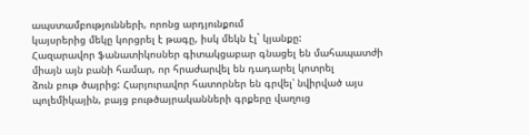ապստամբությունների, որոնց արդյունքում
կայսրերից մեկը կորցրել է թագը, իսկ մեկն էլ` կյանքը:
Հազարավոր ֆանատիկոսներ գիտակցաբար գնացել են մահապատժի
միայն այն բանի համար, որ հրաժարվել են դադարել կոտրել
ձուն բութ ծայրից: Հարյուրավոր հատորներ են գրվել՝ նվիրված այս
պոլեմիկային, բայց բութծայրականների գրքերը վաղուց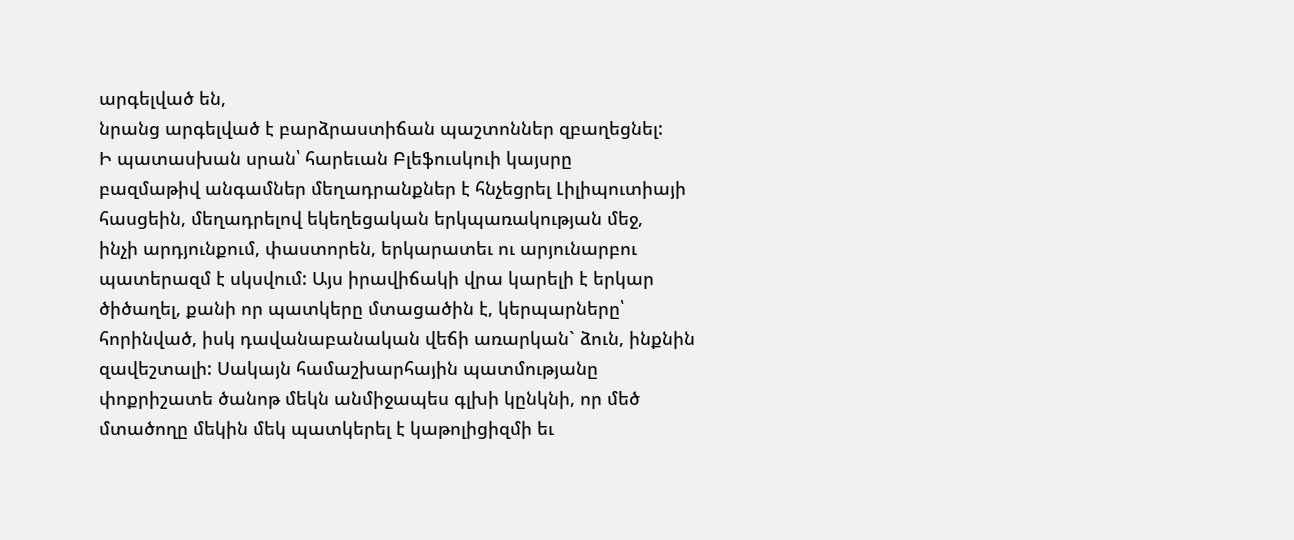արգելված են,
նրանց արգելված է բարձրաստիճան պաշտոններ զբաղեցնել:
Ի պատասխան սրան՝ հարեւան Բլեֆուսկուի կայսրը
բազմաթիվ անգամներ մեղադրանքներ է հնչեցրել Լիլիպուտիայի
հասցեին, մեղադրելով եկեղեցական երկպառակության մեջ,
ինչի արդյունքում, փաստորեն, երկարատեւ ու արյունարբու
պատերազմ է սկսվում: Այս իրավիճակի վրա կարելի է երկար
ծիծաղել, քանի որ պատկերը մտացածին է, կերպարները՝
հորինված, իսկ դավանաբանական վեճի առարկան` ձուն, ինքնին
զավեշտալի: Սակայն համաշխարհային պատմությանը
փոքրիշատե ծանոթ մեկն անմիջապես գլխի կընկնի, որ մեծ
մտածողը մեկին մեկ պատկերել է կաթոլիցիզմի եւ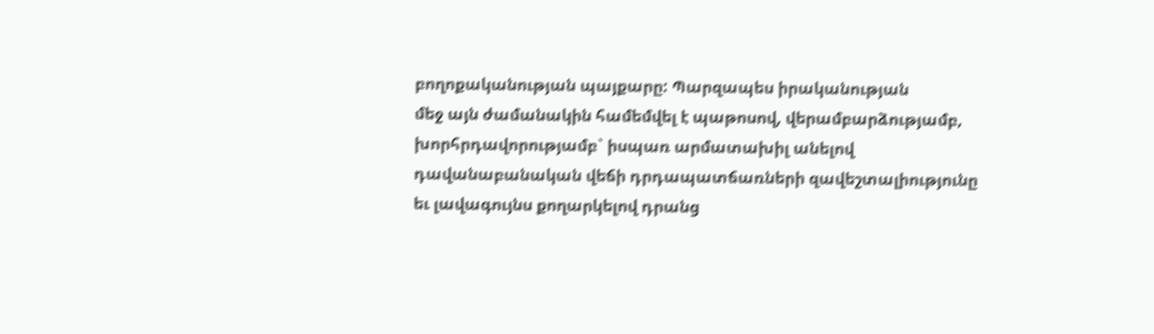բողոքականության պայքարը: Պարզապես իրականության
մեջ այն ժամանակին համեմվել է պաթոսով, վերամբարձությամբ,
խորհրդավորությամբ` իսպառ արմատախիլ անելով
դավանաբանական վեճի դրդապատճառների զավեշտալիությունը
եւ լավագույնս քողարկելով դրանց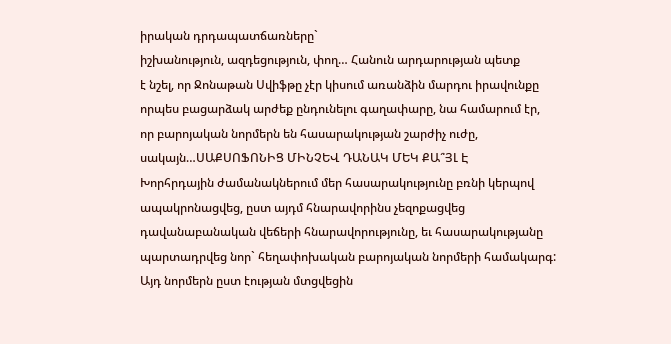իրական դրդապատճառները`
իշխանություն, ազդեցություն, փող… Հանուն արդարության պետք
է նշել, որ Ջոնաթան Սվիֆթը չէր կիսում առանձին մարդու իրավունքը
որպես բացարձակ արժեք ընդունելու գաղափարը, նա համարում էր,
որ բարոյական նորմերն են հասարակության շարժիչ ուժը,
սակայն…ՍԱՔՍՈՖՈՆԻՑ ՄԻՆՉԵՎ ԴԱՆԱԿ ՄԵԿ ՔԱ՞ՅԼ Է
Խորհրդային ժամանակներում մեր հասարակությունը բռնի կերպով
ապակրոնացվեց, ըստ այդմ հնարավորինս չեզոքացվեց
դավանաբանական վեճերի հնարավորությունը, եւ հասարակությանը
պարտադրվեց նոր` հեղափոխական բարոյական նորմերի համակարգ:
Այդ նորմերն ըստ էության մտցվեցին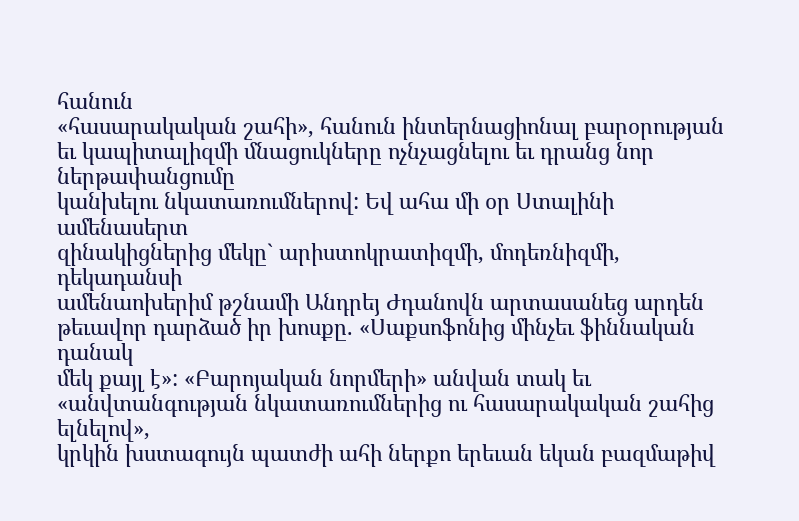հանուն
«հասարակական շահի», հանուն ինտերնացիոնալ բարօրության
եւ կապիտալիզմի մնացուկները ոչնչացնելու եւ դրանց նոր ներթափանցումը
կանխելու նկատառումներով: Եվ ահա մի օր Ստալինի ամենասերտ
զինակիցներից մեկը` արիստոկրատիզմի, մոդեռնիզմի, դեկադանսի
ամենաոխերիմ թշնամի Անդրեյ Ժդանովն արտասանեց արդեն
թեւավոր դարձած իր խոսքը. «Սաքսոֆոնից մինչեւ ֆիննական դանակ
մեկ քայլ է»: «Բարոյական նորմերի» անվան տակ եւ
«անվտանգության նկատառումներից ու հասարակական շահից ելնելով»,
կրկին խստագույն պատժի ահի ներքո երեւան եկան բազմաթիվ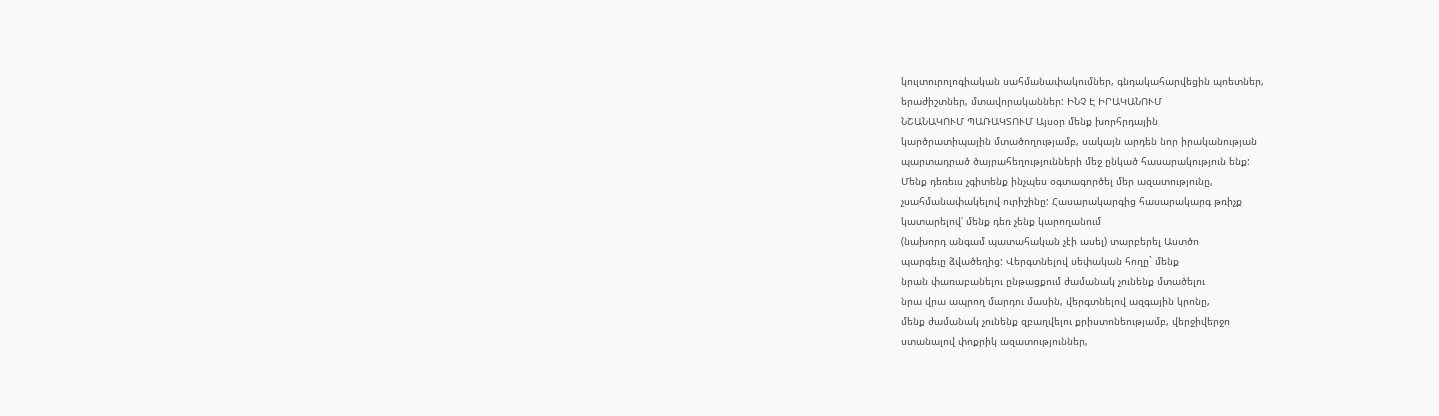կուլտուրոլոգիական սահմանափակումներ, գնդակահարվեցին պոետներ,
երաժիշտներ, մտավորականներ: ԻՆՉ Է ԻՐԱԿԱՆՈՒՄ
ՆՇԱՆԱԿՈՒՄ ՊԱՌԱԿՏՈՒՄ Այսօր մենք խորհրդային
կարծրատիպային մտածողությամբ, սակայն արդեն նոր իրականության
պարտադրած ծայրահեղությունների մեջ ընկած հասարակություն ենք:
Մենք դեռեւս չգիտենք ինչպես օգտագործել մեր ազատությունը,
չսահմանափակելով ուրիշինը: Հասարակարգից հասարակարգ թռիչք
կատարելով՝ մենք դեռ չենք կարողանում
(նախորդ անգամ պատահական չէի ասել) տարբերել Աստծո
պարգեւը ձվածեղից: Վերգտնելով սեփական հողը` մենք
նրան փառաբանելու ընթացքում ժամանակ չունենք մտածելու
նրա վրա ապրող մարդու մասին, վերգտնելով ազգային կրոնը,
մենք ժամանակ չունենք զբաղվելու քրիստոնեությամբ, վերջիվերջո
ստանալով փոքրիկ ազատություններ,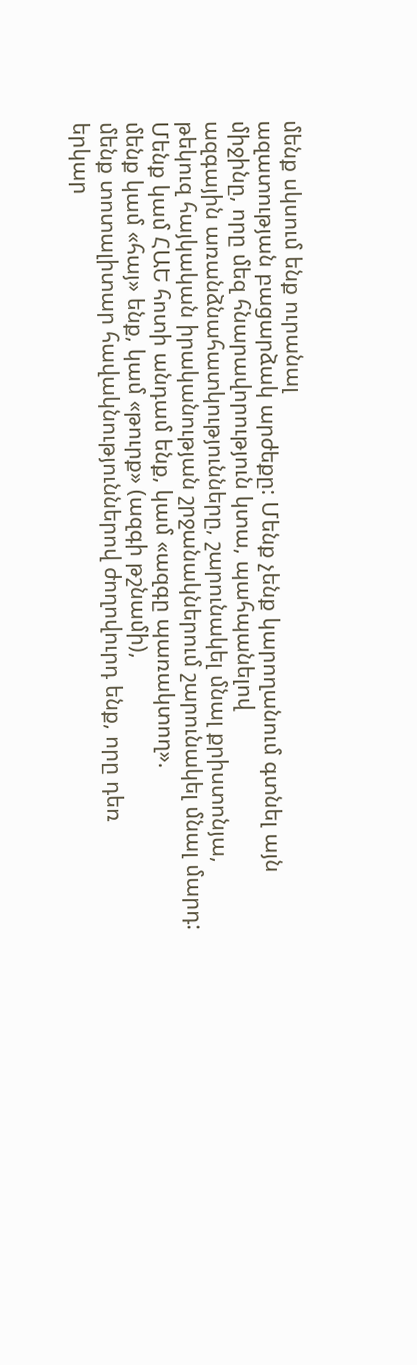մենք սկսում ենք ուրանալ
ազատության բացարձակ արժեքը: Մենք չենք կարողանում գտնել այն
միջինը, որը մեզ հնարավորություն կտա, պահպանելով
ազգային առանձնահատկությունները, շարունակել մնալ քրիստոնյա,
թեկուզ հայկական իրականության շրջանակներում շարունակել մնալ մարդ:
Մենք կամ ՀԱԵ հոտի անդամ ենք, կամ «ազգը պառակտող».
մենք կամ «հայ» ենք, կամ «թուրք» (ազգի թշնամի),
մենք տոտալիտար հավակնություններով ժողովուրդ ենք, որը դեռ
երկար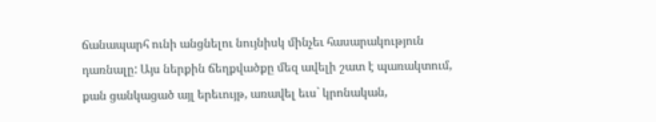ճանապարհ ունի անցնելու նույնիսկ մինչեւ հասարակություն
դառնալը: Այս ներքին ճեղքվածքը մեզ ավելի շատ է պառակտում,
քան ցանկացած այլ երեւույթ, առավել եւս` կրոնական,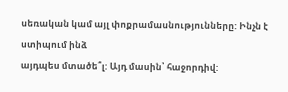սեռական կամ այլ փոքրամասնությունները: Ինչն է ստիպում ինձ
այդպես մտածե՞լ: Այդ մասին՝ հաջորդիվ: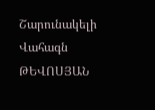Շարունակելի Վահագն ԹԵՎՈՍՅԱՆ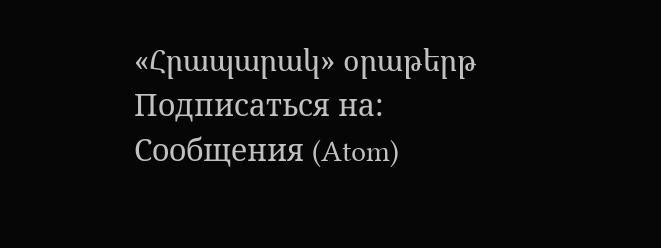«Հրապարակ» օրաթերթ
Подписаться на:
Сообщения (Atom)